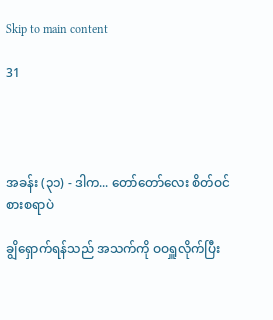Skip to main content

31




အခန်း (၃၁) - ဒါက... တော်တော်လေး စိတ်ဝင်စားစရာပဲ

ချွိရှောက်ရန်သည် အသက်ကို ဝဝရှူလိုက်ပြီး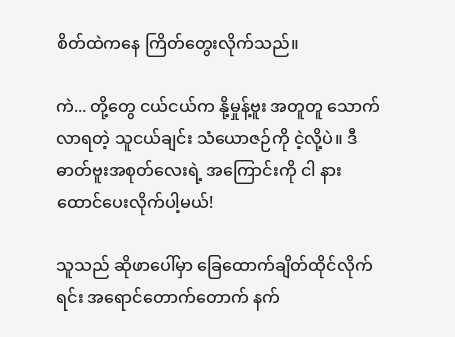စိတ်ထဲကနေ ကြိတ်တွေးလိုက်သည်။

ကဲ... တို့တွေ ငယ်ငယ်က နို့မှုန့်ဗူး အတူတူ သောက်လာရတဲ့ သူငယ်ချင်း သံယောဇဉ်ကို ငဲ့လို့ပဲ။ ဒီဓာတ်ဗူးအစုတ်လေးရဲ့ အကြောင်းကို ငါ နားထောင်ပေးလိုက်ပါ့မယ်!

သူသည် ဆိုဖာပေါ်မှာ ခြေထောက်ချိတ်ထိုင်လိုက်ရင်း အရောင်တောက်တောက် နက်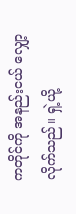ကတိုင်ကို အနည်းငယ် လျှော့လိုက်သည်။ ရှဲ့ယို့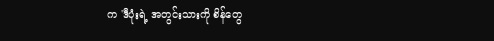က 'ဒီပုံးရဲ့ အတွင်းသားကို စိန်တွေ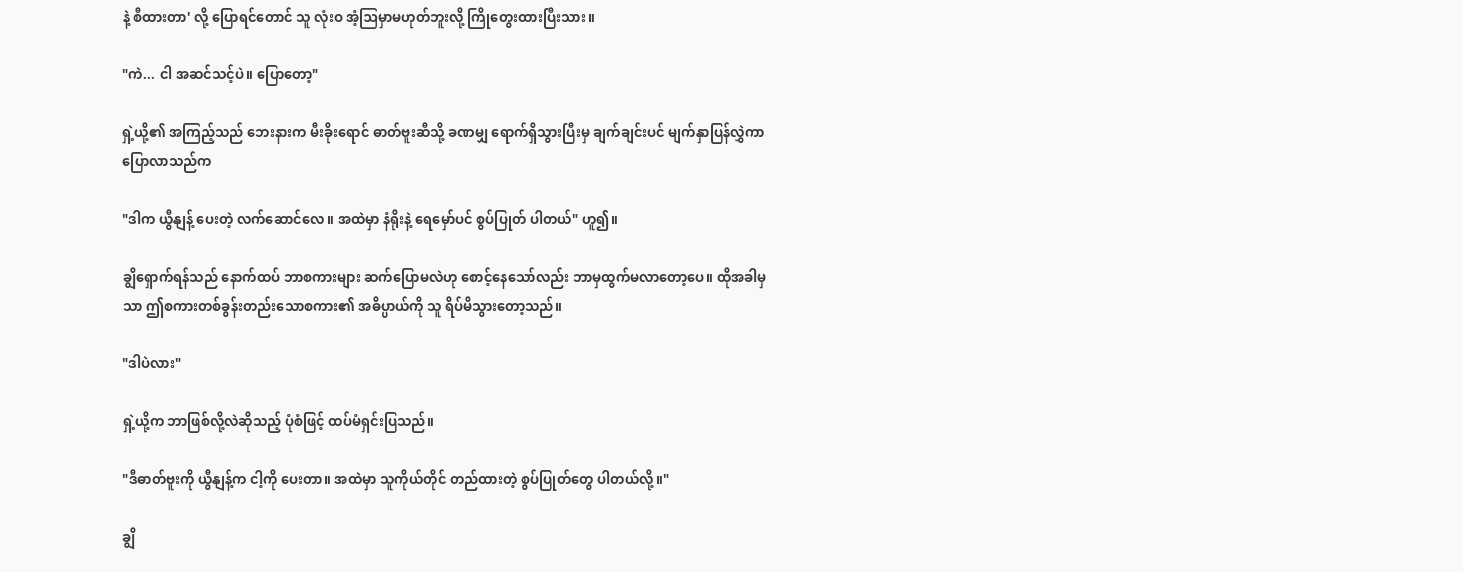နဲ့ စီထားတာ' လို့ ပြောရင်တောင် သူ လုံးဝ အံ့ဩမှာမဟုတ်ဘူးလို့ ကြိုတွေးထားပြီးသား။

"ကဲ... ငါ အဆင်သင့်ပဲ။ ပြောတော့"

ရှဲ့ယို့၏ အကြည့်သည် ဘေးနားက မီးခိုးရောင် ဓာတ်ဗူးဆီသို့ ခဏမျှ ရောက်ရှိသွားပြီးမှ ချက်ချင်းပင် မျက်နှာပြန်လွှဲကာ ပြောလာသည်က

"ဒါက ယွီနျန့် ပေးတဲ့ လက်ဆောင်လေ။ အထဲမှာ နံရိုးနဲ့ ရေမှော်ပင် စွပ်ပြုတ် ပါတယ်" ဟူ၍။

ချွိရှောက်ရန်သည် နောက်ထပ် ဘာစကားများ ဆက်ပြောမလဲဟု စောင့်နေသော်လည်း ဘာမှထွက်မလာတော့ပေ။ ထိုအခါမှသာ ဤစကားတစ်ခွန်းတည်းသောစကား၏ အဓိပ္ပာယ်ကို သူ ရိပ်မိသွားတော့သည်။

"ဒါပဲလား"

ရှဲ့ယို့က ဘာဖြစ်လို့လဲဆိုသည့် ပုံစံဖြင့် ထပ်မံရှင်းပြသည်။

"ဒီဓာတ်ဗူးကို ယွီနျန့်က ငါ့ကို ပေးတာ။ အထဲမှာ သူကိုယ်တိုင် တည်ထားတဲ့ စွပ်ပြုတ်တွေ ပါတယ်လို့။"

ချွိ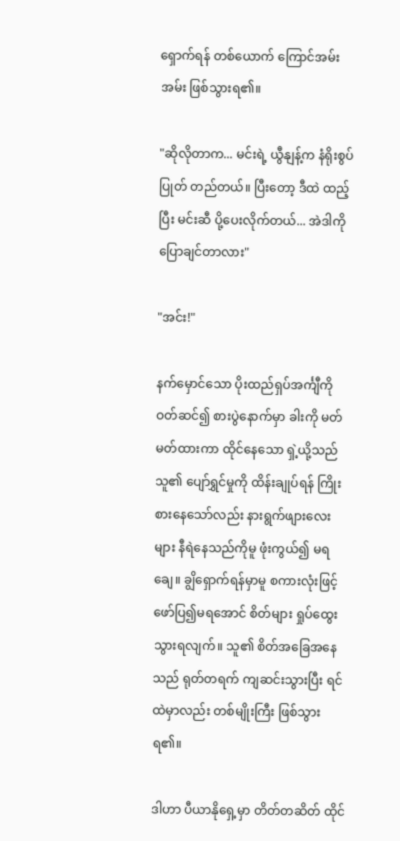ရှောက်ရန် တစ်ယောက် ကြောင်အမ်းအမ်း ဖြစ်သွားရ၏။

"ဆိုလိုတာက... မင်းရဲ့ ယွီနျန့်က နံရိုးစွပ်ပြုတ် တည်တယ်။ ပြီးတော့ ဒီထဲ ထည့်ပြီး မင်းဆီ ပို့ပေးလိုက်တယ်... အဲဒါကို ပြောချင်တာလား"

"အင်း!"

နက်မှောင်သော ပိုးထည်ရှပ်အင်္ကျီကို ဝတ်ဆင်၍ စားပွဲနောက်မှာ ခါးကို မတ်မတ်ထားကာ ထိုင်နေသော ရှဲ့ယို့သည် သူ၏ ပျော်ရွှင်မှုကို ထိန်းချုပ်ရန် ကြိုးစားနေသော်လည်း နားရွက်ဖျားလေးများ နီရဲနေသည်ကိုမူ ဖုံးကွယ်၍ မရချေ။ ချွိရှောက်ရန်မှာမူ စကားလုံးဖြင့် ဖော်ပြ၍မရအောင် စိတ်များ ရှုပ်ထွေးသွားရလျက်။ သူ၏ စိတ်အခြေအနေသည် ရုတ်တရက် ကျဆင်းသွားပြီး ရင်ထဲမှာလည်း တစ်မျိုးကြီး ဖြစ်သွားရ၏။

ဒါဟာ ပီယာနိုရှေ့မှာ တိတ်တဆိတ် ထိုင်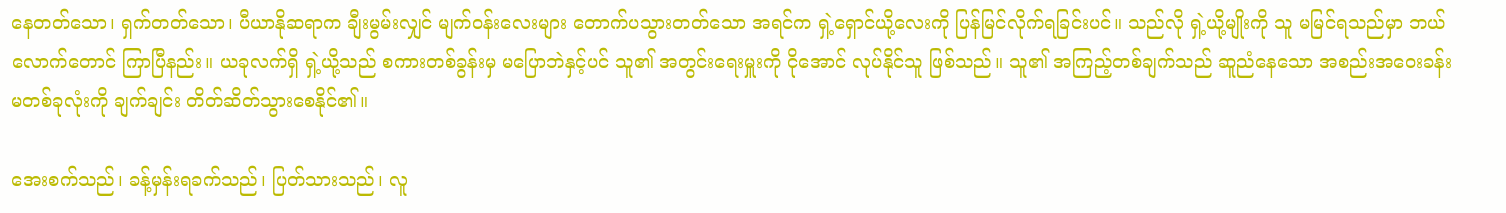နေတတ်သော၊ ရှက်တတ်သော၊ ပီယာနိုဆရာက ချီးမွမ်းလျှင် မျက်ဝန်းလေးများ တောက်ပသွားတတ်သော အရင်က ရှဲ့ရှောင်ယို့လေးကို ပြန်မြင်လိုက်ရခြင်းပင်။ သည်လို ရှဲ့ယို့မျိုးကို သူ မမြင်ရသည်မှာ ဘယ်လောက်တောင် ကြာပြီနည်း။ ယခုလက်ရှိ ရှဲ့ယို့သည် စကားတစ်ခွန်းမှ မပြောဘဲနှင့်ပင် သူ၏ အတွင်းရေးမှူးကို ငိုအောင် လုပ်နိုင်သူ ဖြစ်သည်။ သူ၏ အကြည့်တစ်ချက်သည် ဆူညံနေသော အစည်းအဝေးခန်းမတစ်ခုလုံးကို ချက်ချင်း တိတ်ဆိတ်သွားစေနိုင်၏။

အေးစက်သည်၊ ခန့်မှန်းရခက်သည်၊ ပြတ်သားသည်၊ လူ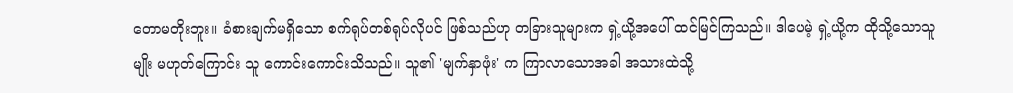တောမတိုးဘူး။ ခံစားချက်မရှိသော စက်ရုပ်တစ်ရုပ်လိုပင် ဖြစ်သည်ဟု တခြားသူများက ရှဲ့ယို့အပေါ် ထင်မြင်ကြသည်။ ဒါပေမဲ့ ရှဲ့ယို့က ထိုသို့သောသူမျိုး မဟုတ်ကြောင်း သူ ကောင်းကောင်းသိသည်။ သူ၏ 'မျက်နှာဖုံး' က ကြာလာသောအခါ အသားထဲသို့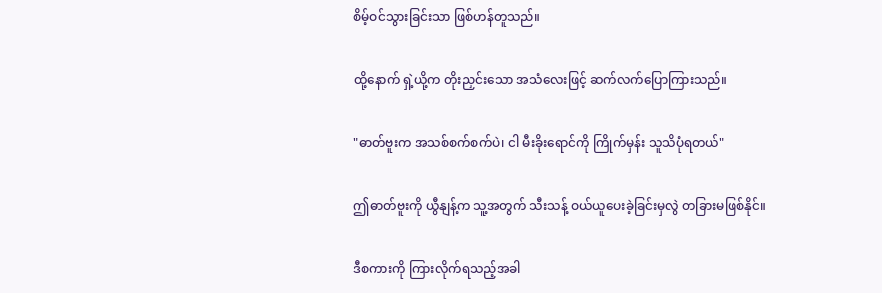စိမ့်ဝင်သွားခြင်းသာ ဖြစ်ဟန်တူသည်။

ထို့နောက် ရှဲ့ယို့က တိုးညှင်းသော အသံလေးဖြင့် ဆက်လက်ပြောကြားသည်။

"ဓာတ်ဗူးက အသစ်စက်စက်ပဲ၊ ငါ မီးခိုးရောင်ကို ကြိုက်မှန်း သူသိပုံရတယ်"

ဤဓာတ်ဗူးကို ယွီနျန့်က သူ့အတွက် သီးသန့် ဝယ်ယူပေးခဲ့ခြင်းမှလွဲ တခြားမဖြစ်နိုင်။

ဒီစကားကို ကြားလိုက်ရသည့်အခါ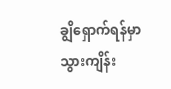ချွိရှောက်ရန်မှာ သွားကျိန်း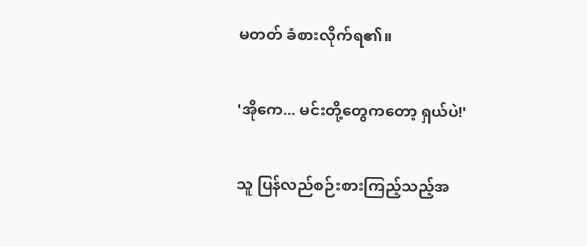မတတ် ခံစားလိုက်ရ၏။

'အိုကေ... မင်းတို့တွေကတော့ ရှယ်ပဲ!'

သူ ပြန်လည်စဉ်းစားကြည့်သည့်အ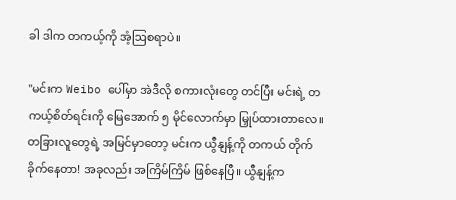ခါ ဒါက တကယ့်ကို အံ့ဩစရာပဲ။

"မင်းက Weibo ပေါ်မှာ အဲဒီလို စကားလုံးတွေ တင်ပြီး မင်းရဲ့ တကယ့်စိတ်ရင်းကို မြေအောက် ၅ မိုင်လောက်မှာ မြှုပ်ထားတာလေ။ တခြားလူတွေရဲ့ အမြင်မှာတော့ မင်းက ယွီနျန့်ကို တကယ် တိုက်ခိုက်နေတာ! အခုလည်း အကြိမ်ကြိမ် ဖြစ်နေပြီ။ ယွီနျန့်က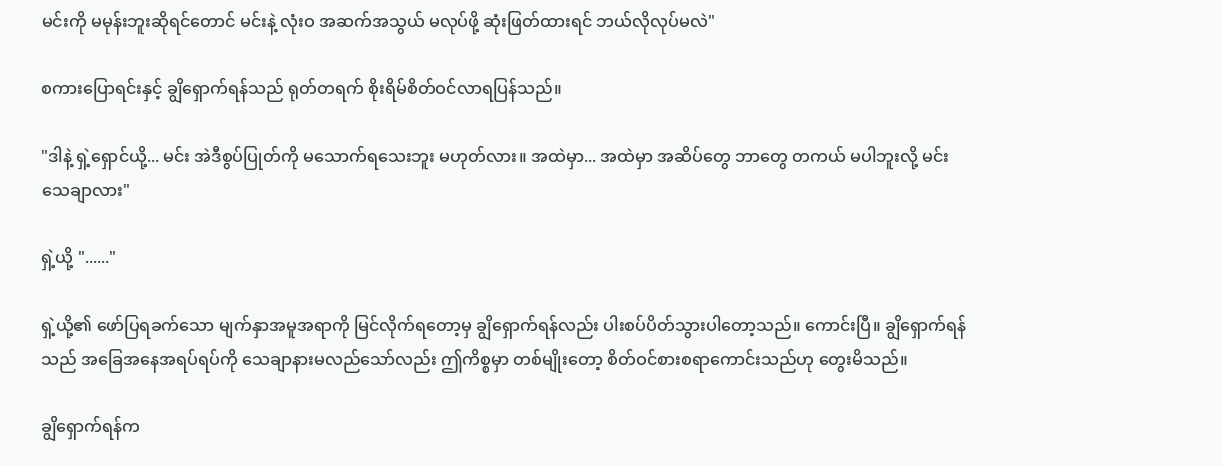မင်းကို မမုန်းဘူးဆိုရင်တောင် မင်းနဲ့ လုံးဝ အဆက်အသွယ် မလုပ်ဖို့ ဆုံးဖြတ်ထားရင် ဘယ်လိုလုပ်မလဲ"

စကားပြောရင်းနှင့် ချွိရှောက်ရန်သည် ရုတ်တရက် စိုးရိမ်စိတ်ဝင်လာရပြန်သည်။

"ဒါနဲ့ ရှဲ့ရှောင်ယို့... မင်း အဲဒီစွပ်ပြုတ်ကို မသောက်ရသေးဘူး မဟုတ်လား။ အထဲမှာ... အထဲမှာ အဆိပ်တွေ ဘာတွေ တကယ် မပါဘူးလို့ မင်း သေချာလား"

ရှဲ့ယို့ "......"

ရှဲ့ယို့၏ ဖော်ပြရခက်သော မျက်နှာအမူအရာကို မြင်လိုက်ရတော့မှ ချွိရှောက်ရန်လည်း ပါးစပ်ပိတ်သွားပါတော့သည်။ ကောင်းပြီ။ ချွိရှောက်ရန်သည် အခြေအနေအရပ်ရပ်ကို သေချာနားမလည်သော်လည်း ဤကိစ္စမှာ တစ်မျိုးတော့ စိတ်ဝင်စားစရာကောင်းသည်ဟု တွေးမိသည်။

ချွိရှောက်ရန်က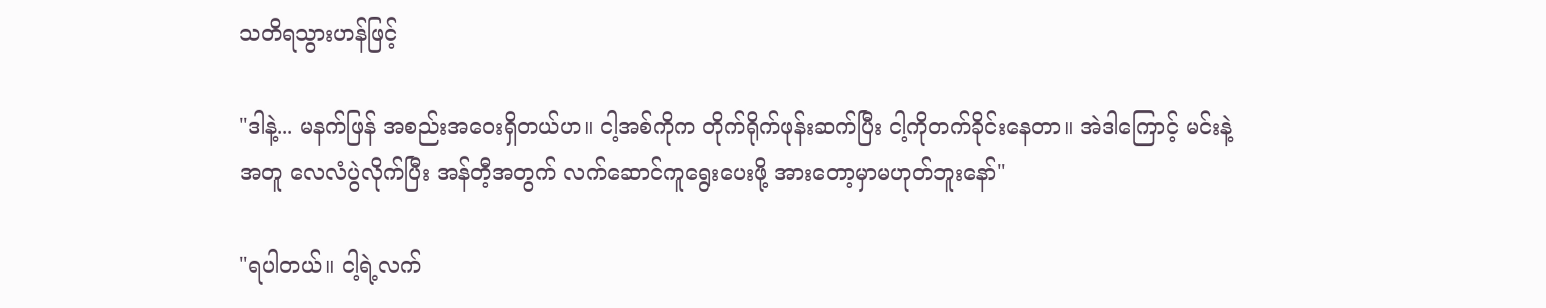သတိရသွားဟန်ဖြင့်

"ဒါနဲ့... မနက်ဖြန် အစည်းအဝေးရှိတယ်ဟ။ ငါ့အစ်ကိုက တိုက်ရိုက်ဖုန်းဆက်ပြီး ငါ့ကိုတက်ခိုင်းနေတာ။ အဲဒါကြောင့် မင်းနဲ့အတူ လေလံပွဲလိုက်ပြီး အန်တီ့အတွက် လက်ဆောင်ကူရွေးပေးဖို့ အားတော့မှာမဟုတ်ဘူးနော်"

"ရပါတယ်။ ငါ့ရဲ့လက်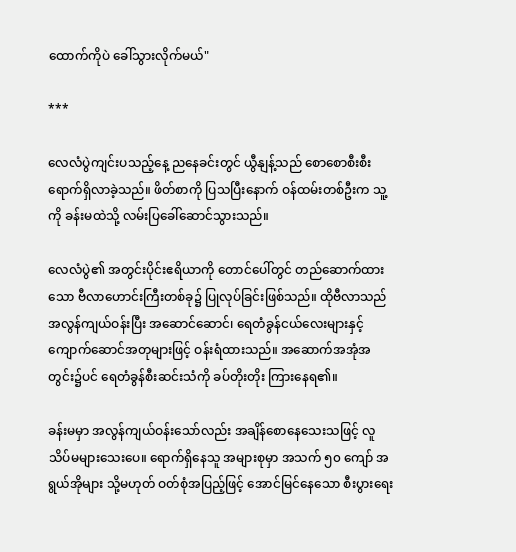ထောက်ကိုပဲ ခေါ်သွားလိုက်မယ်"

***

လေလံပွဲကျင်းပသည့်နေ့ ညနေခင်းတွင် ယွီနျန့်သည် စောစောစီးစီး ရောက်ရှိလာခဲ့သည်။ ဖိတ်စာကို ပြသပြီးနောက် ဝန်ထမ်းတစ်ဦးက သူ့ကို ခန်းမထဲသို့ လမ်းပြခေါ်ဆောင်သွားသည်။

လေလံပွဲ၏ အတွင်းပိုင်းဧရိယာကို တောင်ပေါ်တွင် တည်ဆောက်ထားသော ဗီလာဟောင်းကြီးတစ်ခု၌ ပြုလုပ်ခြင်းဖြစ်သည်။ ထိုဗီလာသည် အလွန်ကျယ်ဝန်းပြီး အဆောင်ဆောင်၊ ရေတံခွန်ငယ်လေးများနှင့် ကျောက်ဆောင်အတုများဖြင့် ဝန်းရံထားသည်။ အဆောက်အအုံအတွင်း၌ပင် ရေတံခွန်စီးဆင်းသံကို ခပ်တိုးတိုး ကြားနေရ၏။

ခန်းမမှာ အလွန်ကျယ်ဝန်းသော်လည်း အချိန်စောနေသေးသဖြင့် လူသိပ်မများသေးပေ။ ရောက်ရှိနေသူ အများစုမှာ အသက် ၅၀ ကျော် အရွယ်အိုများ သို့မဟုတ် ဝတ်စုံအပြည့်ဖြင့် အောင်မြင်နေသော စီးပွားရေး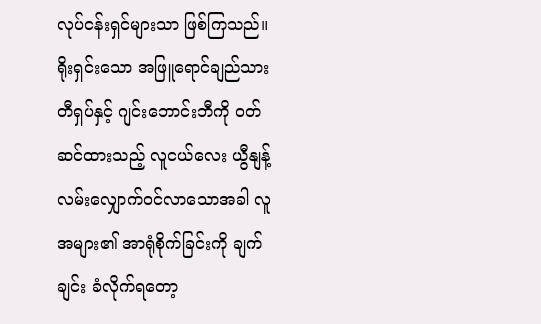လုပ်ငန်းရှင်များသာ ဖြစ်ကြသည်။ ရိုးရှင်းသော အဖြူရောင်ချည်သား တီရှပ်နှင့် ဂျင်းဘောင်းဘီကို ဝတ်ဆင်ထားသည့် လူငယ်လေး ယွီနျန့် လမ်းလျှောက်ဝင်လာသောအခါ လူအများ၏ အာရုံစိုက်ခြင်းကို ချက်ချင်း ခံလိုက်ရတော့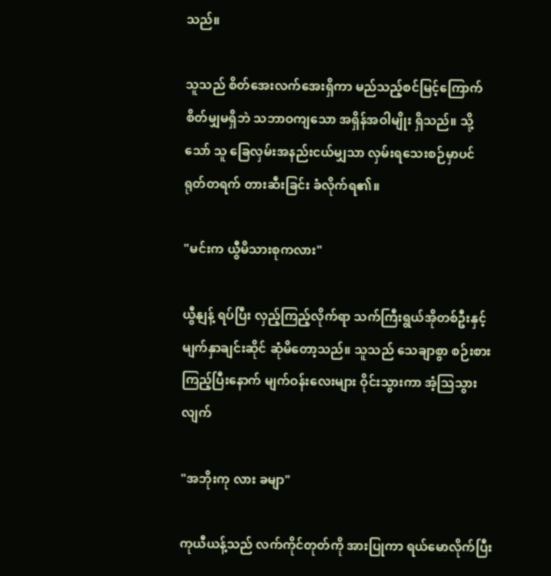သည်။

သူသည် စိတ်အေးလက်အေးရှိကာ မည်သည့်စင်မြင့်ကြောက်စိတ်မျှမရှိဘဲ သဘာဝကျသော အရှိန်အဝါမျိုး ရှိသည်။ သို့သော် သူ ခြေလှမ်းအနည်းငယ်မျှသာ လှမ်းရသေးစဉ်မှာပင် ရုတ်တရက် တားဆီးခြင်း ခံလိုက်ရ၏။

"မင်းက ယွီမိသားစုကလား"

ယွီနျန့် ရပ်ပြီး လှည့်ကြည့်လိုက်ရာ သက်ကြီးရွယ်အိုတစ်ဦးနှင့် မျက်နှာချင်းဆိုင် ဆုံမိတော့သည်။ သူသည် သေချာစွာ စဉ်းစားကြည့်ပြီးနောက် မျက်ဝန်းလေးများ ဝိုင်းသွားကာ အံ့သြသွားလျက်

"အဘိုးကု လား ခမျာ"

ကုယီယန့်သည် လက်ကိုင်တုတ်ကို အားပြုကာ ရယ်မောလိုက်ပြီး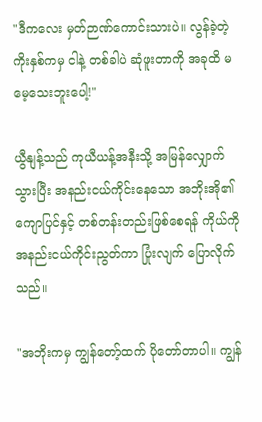"ဒီကလေး မှတ်ဉာဏ်ကောင်းသားပဲ။ လွန်ခဲ့တဲ့ ကိုးနှစ်ကမှ ငါနဲ့ တစ်ခါပဲ ဆုံဖူးတာကို အခုထိ မမေ့သေးဘူးပေါ့!"

ယွီနျန့်သည် ကုယီယန့်အနီးသို့ အမြန်လျှောက်သွားပြီး အနည်းငယ်ကိုင်းနေသော အဘိုးအို၏ ကျောပြင်နှင့် တစ်တန်းတည်းဖြစ်စေရန် ကိုယ်ကို အနည်းငယ်ကိုင်းညွတ်ကာ ပြုံးလျက် ပြောလိုက်သည်။

"အဘိုးကမှ ကျွန်တော့်ထက် ပိုတော်တာပါ။ ကျွန်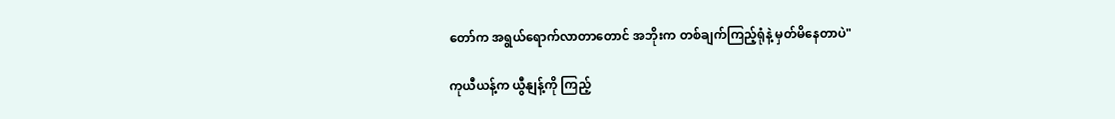တော်က အရွယ်ရောက်လာတာတောင် အဘိုးက တစ်ချက်ကြည့်ရုံနဲ့ မှတ်မိနေတာပဲ"

ကုယီယန့်က ယွီနျန့်ကို ကြည့်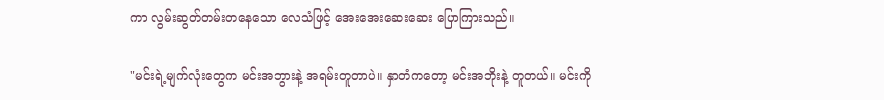ကာ လွမ်းဆွတ်တမ်းတနေသော လေသံဖြင့် အေးအေးဆေးဆေး ပြောကြားသည်။

"မင်းရဲ့မျက်လုံးတွေက မင်းအဘွားနဲ့ အရမ်းတူတာပဲ။ နှာတံကတော့ မင်းအဘိုးနဲ့ တူတယ်။ မင်းကို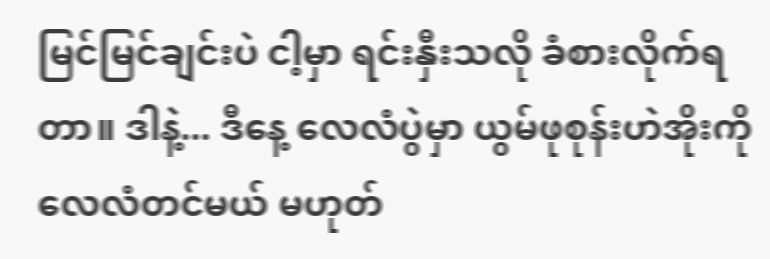မြင်မြင်ချင်းပဲ ငါ့မှာ ရင်းနှီးသလို ခံစားလိုက်ရတာ။ ဒါနဲ့... ဒီနေ့ လေလံပွဲမှာ ယွမ်ဖုစုန်းဟဲအိုးကို လေလံတင်မယ် မဟုတ်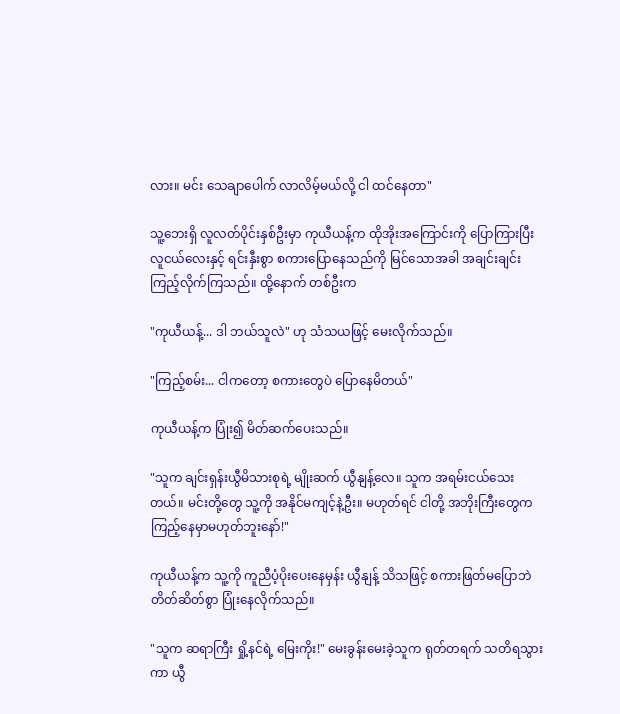လား။ မင်း သေချာပေါက် လာလိမ့်မယ်လို့ ငါ ထင်နေတာ"

သူ့ဘေးရှိ လူလတ်ပိုင်းနှစ်ဦးမှာ ကုယီယန့်က ထိုအိုးအကြောင်းကို ပြောကြားပြီး လူငယ်လေးနှင့် ရင်းနှီးစွာ စကားပြောနေသည်ကို မြင်သောအခါ အချင်းချင်း ကြည့်လိုက်ကြသည်။ ထို့နောက် တစ်ဦးက

"ကုယီယန့်... ဒါ ဘယ်သူလဲ" ဟု သံသယဖြင့် မေးလိုက်သည်။

"ကြည့်စမ်း... ငါကတော့ စကားတွေပဲ ပြောနေမိတယ်"

ကုယီယန့်က ပြုံး၍ မိတ်ဆက်ပေးသည်။

"သူက ချင်းရှန်းယွီမိသားစုရဲ့ မျိုးဆက် ယွီနျန့်လေ။ သူက အရမ်းငယ်သေးတယ်။ မင်းတို့တွေ သူ့ကို အနိုင်မကျင့်နဲ့ဦး။ မဟုတ်ရင် ငါတို့ အဘိုးကြီးတွေက ကြည့်နေမှာမဟုတ်ဘူးနော်!"

ကုယီယန့်က သူ့ကို ကူညီပံ့ပိုးပေးနေမှန်း ယွီနျန့် သိသဖြင့် စကားဖြတ်မပြောဘဲ တိတ်ဆိတ်စွာ ပြုံးနေလိုက်သည်။

"သူက ဆရာကြီး ရှို့နင်ရဲ့ မြေးကိုး!" မေးခွန်းမေးခဲ့သူက ရုတ်တရက် သတိရသွားကာ ယွီ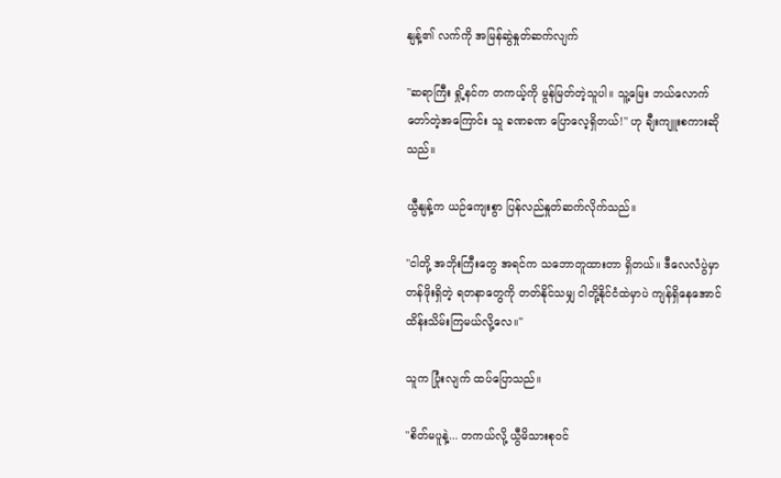နျန့်၏ လက်ကို အမြန်ဆွဲနှုတ်ဆက်လျက်

"ဆရာကြီး ရှို့နင်က တကယ့်ကို မွန်မြတ်တဲ့သူပါ။ သူ့မြေး ဘယ်လောက်တော်တဲ့အကြောင်း သူ ခဏခဏ ပြောလေ့ရှိတယ်!" ဟု ချီးကျူးစကားဆိုသည်။

ယွီနျန့်က ယဉ်ကျေးစွာ ပြန်လည်နှုတ်ဆက်လိုက်သည်။

"ငါတို့ အဘိုးကြီးတွေ အရင်က သဘောတူထားတာ ရှိတယ်။ ဒီလေလံပွဲမှာ တန်ဖိုးရှိတဲ့ ရတနာတွေကို တတ်နိုင်သမျှ ငါတို့နိုင်ငံထဲမှာပဲ ကျန်ရှိနေအောင် ထိန်းသိမ်းကြမယ်လို့လေ။"

သူက ပြုံးလျက် ထပ်ပြောသည်။

"စိတ်မပူနဲ့... တကယ်လို့ ယွီမိသားစုဝင်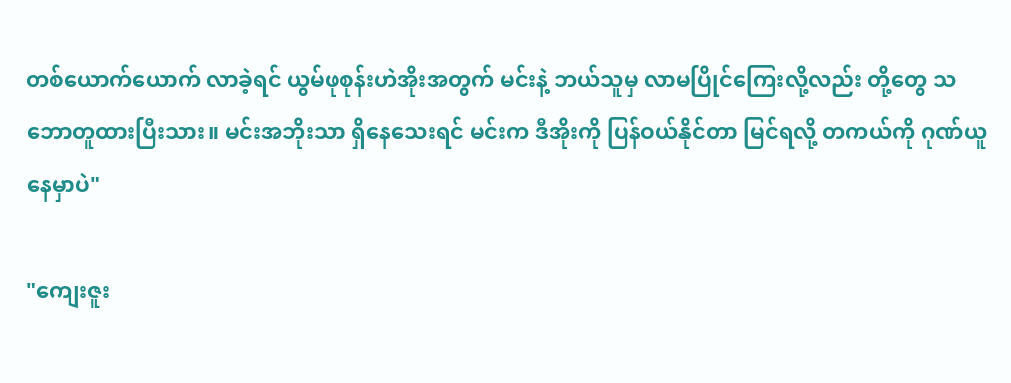တစ်ယောက်ယောက် လာခဲ့ရင် ယွမ်ဖုစုန်းဟဲအိုးအတွက် မင်းနဲ့ ဘယ်သူမှ လာမပြိုင်ကြေးလို့လည်း တို့တွေ သဘောတူထားပြီးသား။ မင်းအဘိုးသာ ရှိနေသေးရင် မင်းက ဒီအိုးကို ပြန်ဝယ်နိုင်တာ မြင်ရလို့ တကယ်ကို ဂုဏ်ယူနေမှာပဲ"

"ကျေးဇူး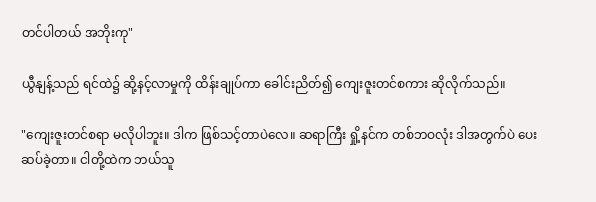တင်ပါတယ် အဘိုးကု"

ယွီနျန့်သည် ရင်ထဲ၌ ဆို့နင့်လာမှုကို ထိန်းချုပ်ကာ ခေါင်းညိတ်၍ ကျေးဇူးတင်စကား ဆိုလိုက်သည်။

"ကျေးဇူးတင်စရာ မလိုပါဘူး။ ဒါက ဖြစ်သင့်တာပဲလေ။ ဆရာကြီး ရှို့နင်က တစ်ဘဝလုံး ဒါအတွက်ပဲ ပေးဆပ်ခဲ့တာ။ ငါတို့ထဲက ဘယ်သူ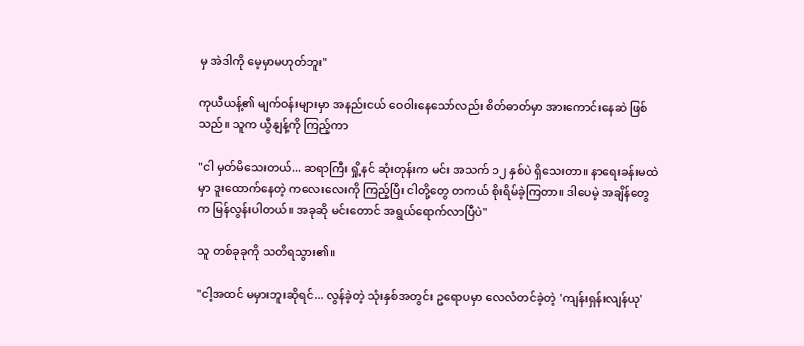မှ အဲဒါကို မေ့မှာမဟုတ်ဘူး"

ကုယီယန့်၏ မျက်ဝန်းများမှာ အနည်းငယ် ဝေဝါးနေသော်လည်း စိတ်ဓာတ်မှာ အားကောင်းနေဆဲ ဖြစ်သည်။ သူက ယွီနျန့်ကို ကြည့်ကာ

"ငါ မှတ်မိသေးတယ်... ဆရာကြီး ရှို့နင် ဆုံးတုန်းက မင်း အသက် ၁၂ နှစ်ပဲ ရှိသေးတာ။ နာရေးခန်းမထဲမှာ ဒူးထောက်နေတဲ့ ကလေးလေးကို ကြည့်ပြီး ငါတို့တွေ တကယ် စိုးရိမ်ခဲ့ကြတာ။ ဒါပေမဲ့ အချိန်တွေက မြန်လွန်းပါတယ်။ အခုဆို မင်းတောင် အရွယ်ရောက်လာပြီပဲ"

သူ တစ်ခုခုကို သတိရသွား၏။

"ငါ့အထင် မမှားဘူးဆိုရင်... လွန်ခဲ့တဲ့ သုံးနှစ်အတွင်း ဥရောပမှာ လေလံတင်ခဲ့တဲ့ 'ကျန်းရှန်းလျန်ယု'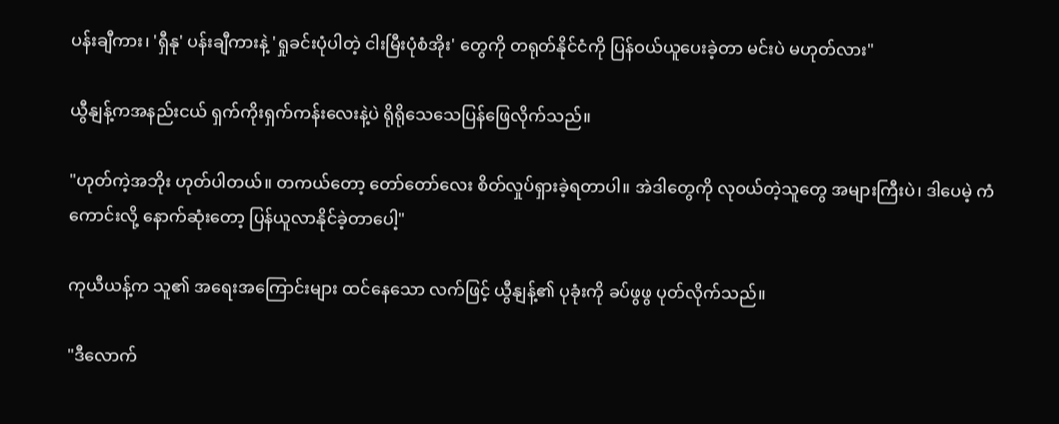ပန်းချီကား၊ 'ရှီနု' ပန်းချီကားနဲ့ 'ရှုခင်းပုံပါတဲ့ ငါးမြီးပုံစံအိုး' တွေကို တရုတ်နိုင်ငံကို ပြန်ဝယ်ယူပေးခဲ့တာ မင်းပဲ မဟုတ်လား"

ယွီနျန့်ကအနည်းငယ် ရှက်ကိုးရှက်ကန်းလေးနဲ့ပဲ ရိုရိုသေသေပြန်ဖြေလိုက်သည်။

"ဟုတ်ကဲ့အဘိုး ဟုတ်ပါတယ်။ တကယ်တော့ တော်တော်လေး စိတ်လှုပ်ရှားခဲ့ရတာပါ။ အဲဒါတွေကို လုဝယ်တဲ့သူတွေ အများကြီးပဲ၊ ဒါပေမဲ့ ကံကောင်းလို့ နောက်ဆုံးတော့ ပြန်ယူလာနိုင်ခဲ့တာပေါ့"

ကုယီယန့်က သူ၏ အရေးအကြောင်းများ ထင်နေသော လက်ဖြင့် ယွီနျန့်၏ ပုခုံးကို ခပ်ဖွဖွ ပုတ်လိုက်သည်။

"ဒီလောက်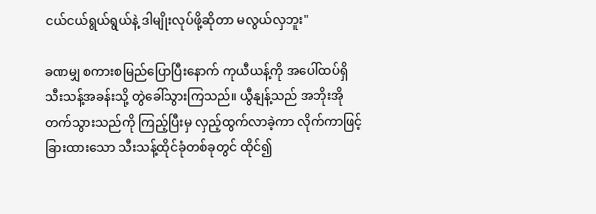ငယ်ငယ်ရွယ်ရွယ်နဲ့ ဒါမျိုးလုပ်ဖို့ဆိုတာ မလွယ်လှဘူး"

ခဏမျှ စကားစမြည်ပြောပြီးနောက် ကုယီယန့်ကို အပေါ်ထပ်ရှိ သီးသန့်အခန်းသို့ တွဲခေါ်သွားကြသည်။ ယွီနျန့်သည် အဘိုးအိုတက်သွားသည်ကို ကြည့်ပြီးမှ လှည့်ထွက်လာခဲ့ကာ လိုက်ကာဖြင့် ခြားထားသော သီးသန့်ထိုင်ခုံတစ်ခုတွင် ထိုင်၍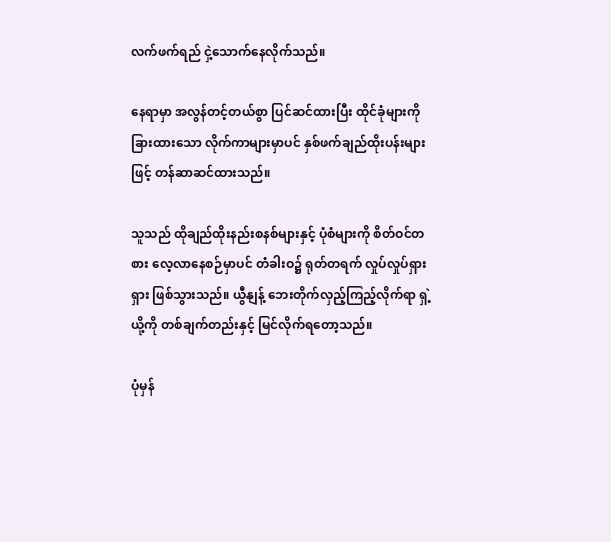လက်ဖက်ရည် ငှဲ့သောက်နေလိုက်သည်။

နေရာမှာ အလွန်တင့်တယ်စွာ ပြင်ဆင်ထားပြီး ထိုင်ခုံများကို ခြားထားသော လိုက်ကာများမှာပင် နှစ်ဖက်ချည်ထိုးပန်းများဖြင့် တန်ဆာဆင်ထားသည်။

သူသည် ထိုချည်ထိုးနည်းစနစ်များနှင့် ပုံစံများကို စိတ်ဝင်တစား လေ့လာနေစဉ်မှာပင် တံခါးဝ၌ ရုတ်တရက် လှုပ်လှုပ်ရှားရှား ဖြစ်သွားသည်။ ယွီနျန့် ဘေးတိုက်လှည့်ကြည့်လိုက်ရာ ရှဲ့ယို့ကို တစ်ချက်တည်းနှင့် မြင်လိုက်ရတော့သည်။

ပုံမှန်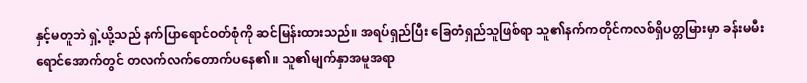နှင့်မတူဘဲ ရှဲ့ယို့သည် နက်ပြာရောင်ဝတ်စုံကို ဆင်မြန်းထားသည်။ အရပ်ရှည်ပြီး ခြေတံရှည်သူဖြစ်ရာ သူ၏နက်ကတိုင်ကလစ်ရှိပတ္တမြားမှာ ခန်းမမီးရောင်အောက်တွင် တလက်လက်တောက်ပနေ၏။ သူ၏မျက်နှာအမူအရာ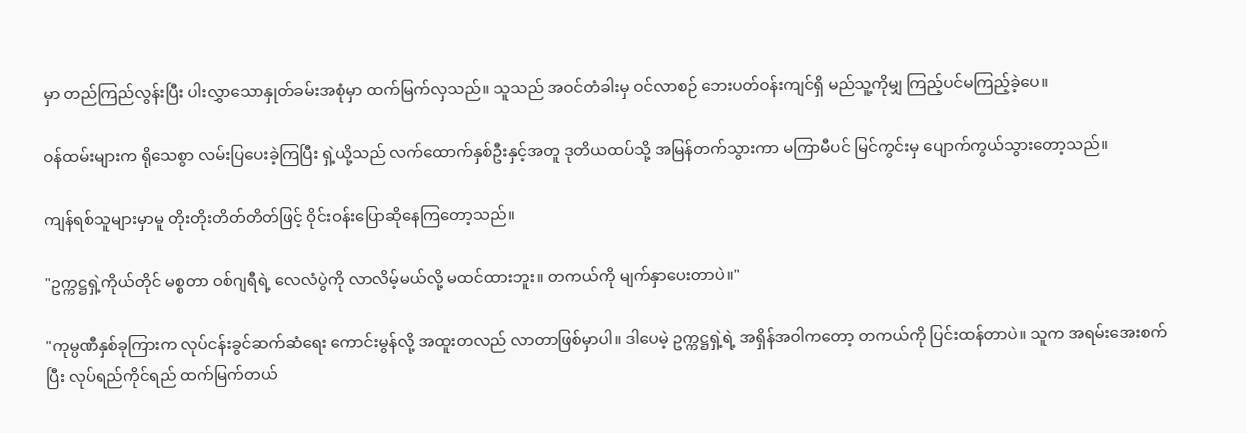မှာ တည်ကြည်လွန်းပြီး ပါးလွှာသောနှုတ်ခမ်းအစုံမှာ ထက်မြက်လှသည်။ သူသည် အဝင်တံခါးမှ ဝင်လာစဉ် ဘေးပတ်ဝန်းကျင်ရှိ မည်သူ့ကိုမျှ ကြည့်ပင်မကြည့်ခဲ့ပေ။

ဝန်ထမ်းများက ရိုသေစွာ လမ်းပြပေးခဲ့ကြပြီး ရှဲ့ယို့သည် လက်ထောက်နှစ်ဦးနှင့်အတူ ဒုတိယထပ်သို့ အမြန်တက်သွားကာ မကြာမီပင် မြင်ကွင်းမှ ပျောက်ကွယ်သွားတော့သည်။

ကျန်ရစ်သူများမှာမူ တိုးတိုးတိတ်တိတ်ဖြင့် ဝိုင်းဝန်းပြောဆိုနေကြတော့သည်။

"ဥက္ကဋ္ဌရှဲ့ကိုယ်တိုင် မစ္စတာ ဝစ်ဂျရီရဲ့ လေလံပွဲကို လာလိမ့်မယ်လို့ မထင်ထားဘူး။ တကယ်ကို မျက်နှာပေးတာပဲ။"

"ကုမ္ပဏီနှစ်ခုကြားက လုပ်ငန်းခွင်ဆက်ဆံရေး ကောင်းမွန်လို့ အထူးတလည် လာတာဖြစ်မှာပါ။ ဒါပေမဲ့ ဥက္ကဋ္ဌရှဲ့ရဲ့ အရှိန်အဝါကတော့ တကယ်ကို ပြင်းထန်တာပဲ။ သူက အရမ်းအေးစက်ပြီး လုပ်ရည်ကိုင်ရည် ထက်မြက်တယ်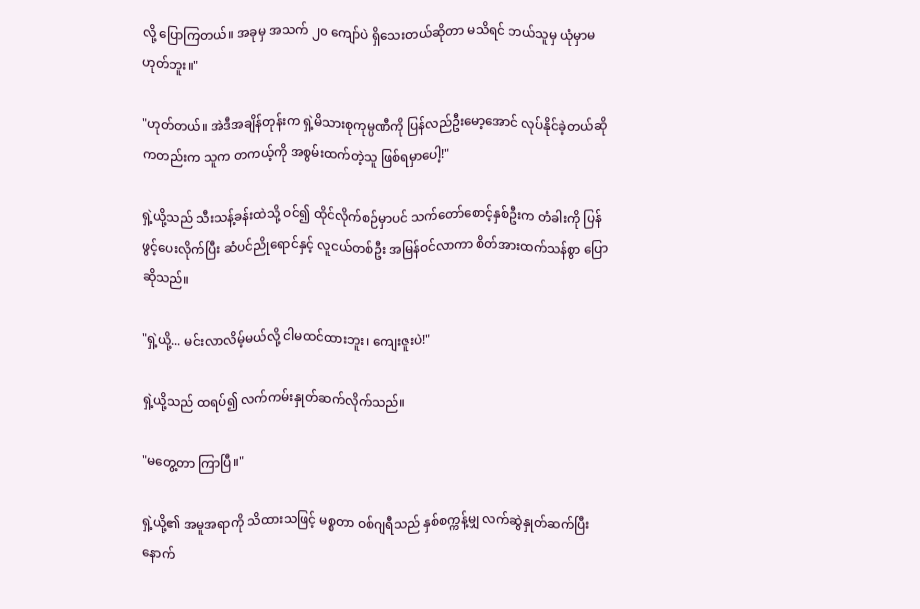လို့ ပြောကြတယ်။ အခုမှ အသက် ၂၀ ကျော်ပဲ ရှိသေးတယ်ဆိုတာ မသိရင် ဘယ်သူမှ ယုံမှာမဟုတ်ဘူး။"

"ဟုတ်တယ်။ အဲဒီအချိန်တုန်းက ရှဲ့မိသားစုကုမ္ပဏီကို ပြန်လည်ဦးမော့အောင် လုပ်နိုင်ခဲ့တယ်ဆိုကတည်းက သူက တကယ့်ကို အစွမ်းထက်တဲ့သူ ဖြစ်ရမှာပေါ့!"

ရှဲ့ယို့သည် သီးသန့်ခန်းထဲသို့ ဝင်၍ ထိုင်လိုက်စဉ်မှာပင် သက်တော်စောင့်နှစ်ဦးက တံခါးကို ပြန်ဖွင့်ပေးလိုက်ပြီး ဆံပင်ညိုရောင်နှင့် လူငယ်တစ်ဦး အမြန်ဝင်လာကာ စိတ်အားထက်သန်စွာ ပြောဆိုသည်။

"ရှဲ့ယို့... မင်းလာလိမ့်မယ်လို့ ငါမထင်ထားဘူး၊ ကျေးဇူးပဲ!"

ရှဲ့ယို့သည် ထရပ်၍ လက်ကမ်းနှုတ်ဆက်လိုက်သည်။

"မတွေ့တာ ကြာပြီ။"

ရှဲ့ယို့၏ အမူအရာကို သိထားသဖြင့် မစ္စတာ ဝစ်ဂျရီသည် နှစ်စက္ကန့်မျှ လက်ဆွဲနှုတ်ဆက်ပြီးနောက်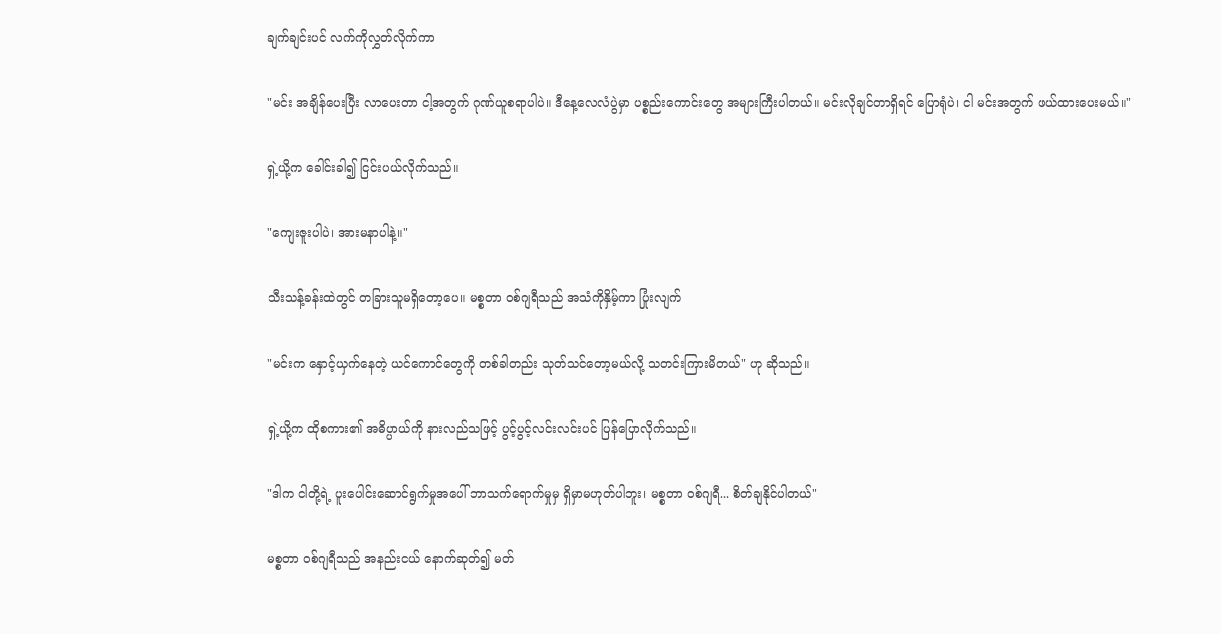ချက်ချင်းပင် လက်ကိုလွှတ်လိုက်ကာ

"မင်း အချိန်ပေးပြီး လာပေးတာ ငါ့အတွက် ဂုဏ်ယူစရာပါပဲ။ ဒီနေ့လေလံပွဲမှာ ပစ္စည်းကောင်းတွေ အများကြီးပါတယ်။ မင်းလိုချင်တာရှိရင် ပြောရုံပဲ၊ ငါ မင်းအတွက် ဖယ်ထားပေးမယ်။"

ရှဲ့ယို့က ခေါင်းခါ၍ ငြင်းပယ်လိုက်သည်။

"ကျေးဇူးပါပဲ၊ အားမနာပါနဲ့။"

သီးသန့်ခန်းထဲတွင် တခြားသူမရှိတော့ပေ။ မစ္စတာ ဝစ်ဂျရီသည် အသံကိုနှိမ့်ကာ ပြုံးလျက်

"မင်းက နှောင့်ယှက်နေတဲ့ ယင်ကောင်တွေကို တစ်ခါတည်း သုတ်သင်တော့မယ်လို့ သတင်းကြားမိတယ်" ဟု ဆိုသည်။

ရှဲ့ယို့က ထိုစကား၏ အဓိပ္ပာယ်ကို နားလည်သဖြင့် ပွင့်ပွင့်လင်းလင်းပင် ပြန်ပြောလိုက်သည်။

"ဒါက ငါတို့ရဲ့ ပူးပေါင်းဆောင်ရွက်မှုအပေါ် ဘာသက်ရောက်မှုမှ ရှိမှာမဟုတ်ပါဘူး၊ မစ္စတာ ဝစ်ဂျရီ... စိတ်ချနိုင်ပါတယ်"

မစ္စတာ ဝစ်ဂျရီသည် အနည်းငယ် နောက်ဆုတ်၍ မတ်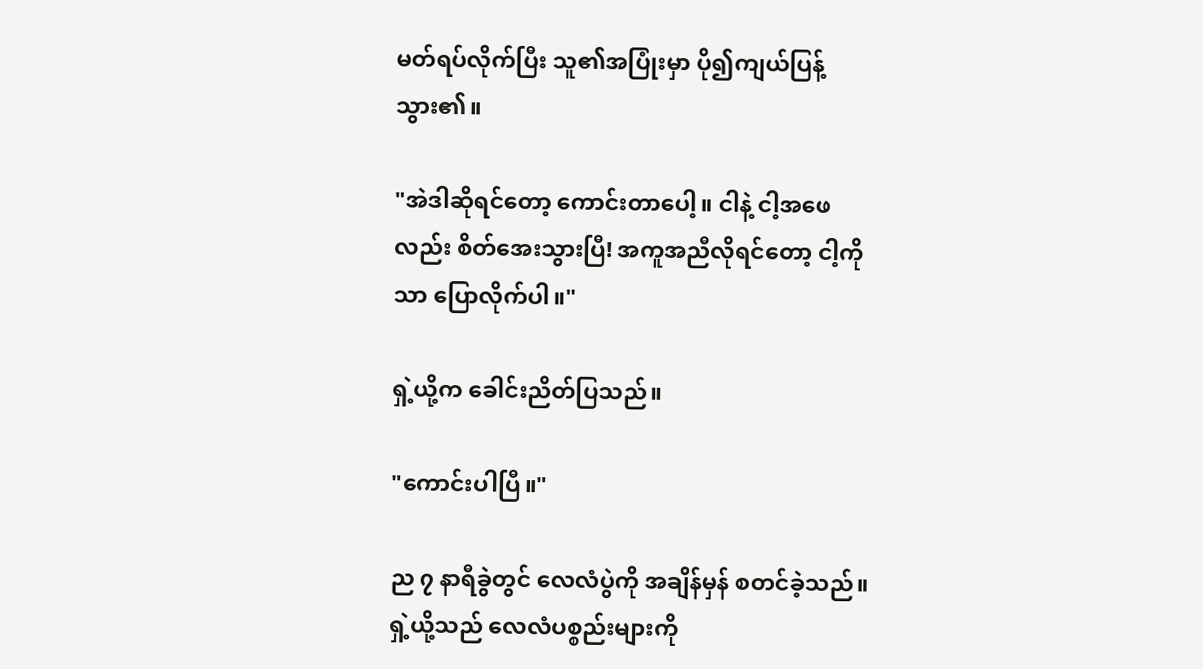မတ်ရပ်လိုက်ပြီး သူ၏အပြုံးမှာ ပို၍ကျယ်ပြန့်သွား၏။

"အဲဒါဆိုရင်တော့ ကောင်းတာပေါ့။ ငါနဲ့ ငါ့အဖေလည်း စိတ်အေးသွားပြီ! အကူအညီလိုရင်တော့ ငါ့ကိုသာ ပြောလိုက်ပါ။"

ရှဲ့ယို့က ခေါင်းညိတ်ပြသည်။

"ကောင်းပါပြီ။"

ည ၇ နာရီခွဲတွင် လေလံပွဲကို အချိန်မှန် စတင်ခဲ့သည်။ ရှဲ့ယို့သည် လေလံပစ္စည်းများကို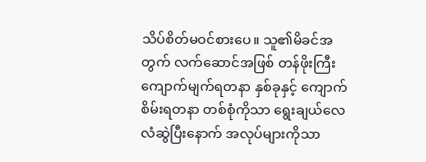သိပ်စိတ်မဝင်စားပေ။ သူ၏မိခင်အတွက် လက်ဆောင်အဖြစ် တန်ဖိုးကြီး ကျောက်မျက်ရတနာ နှစ်ခုနှင့် ကျောက်စိမ်းရတနာ တစ်စုံကိုသာ ရွေးချယ်လေလံဆွဲပြီးနောက် အလုပ်များကိုသာ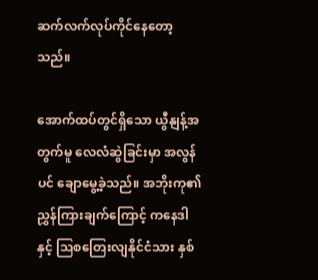ဆက်လက်လုပ်ကိုင်နေတော့သည်။

အောက်ထပ်တွင်ရှိသော ယွီနျန့်အတွက်မူ လေလံဆွဲခြင်းမှာ အလွန်ပင် ချောမွေ့ခဲ့သည်။ အဘိုးကု၏ ညွှန်ကြားချက်ကြောင့် ကနေဒါနှင့် သြစတြေးလျနိုင်ငံသား နှစ်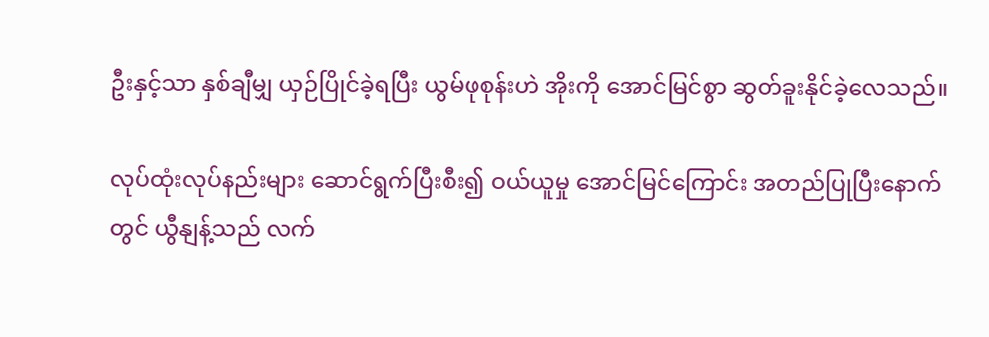ဦးနှင့်သာ နှစ်ချီမျှ ယှဉ်ပြိုင်ခဲ့ရပြီး ယွမ်ဖုစုန်းဟဲ အိုးကို အောင်မြင်စွာ ဆွတ်ခူးနိုင်ခဲ့လေသည်။

လုပ်ထုံးလုပ်နည်းများ ဆောင်ရွက်ပြီးစီး၍ ဝယ်ယူမှု အောင်မြင်ကြောင်း အတည်ပြုပြီးနောက်တွင် ယွီနျန့်သည် လက်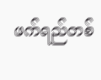ဖက်ရည်တစ်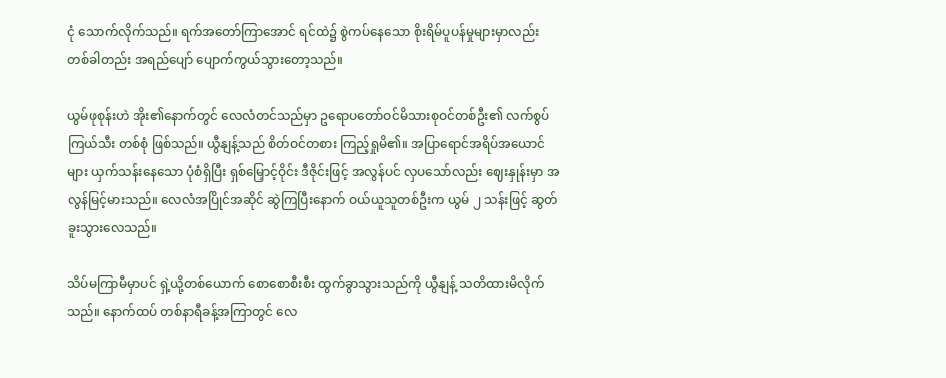ငုံ သောက်လိုက်သည်။ ရက်အတော်ကြာအောင် ရင်ထဲ၌ စွဲကပ်နေသော စိုးရိမ်ပူပန်မှုများမှာလည်း တစ်ခါတည်း အရည်ပျော် ပျောက်ကွယ်သွားတော့သည်။

ယွမ်ဖုစုန်းဟဲ အိုး၏နောက်တွင် လေလံတင်သည်မှာ ဥရောပတော်ဝင်မိသားစုဝင်တစ်ဦး၏ လက်စွပ်ကြယ်သီး တစ်စုံ ဖြစ်သည်။ ယွီနျန့်သည် စိတ်ဝင်တစား ကြည့်ရှုမိ၏။ အပြာရောင်အရိပ်အယောင်များ ယှက်သန်းနေသော ပုံစံရှိပြီး ရှစ်မြှောင့်ဝိုင်း ဒီဇိုင်းဖြင့် အလွန်ပင် လှပသော်လည်း ဈေးနှုန်းမှာ အလွန်မြင့်မားသည်။ လေလံအပြိုင်အဆိုင် ဆွဲကြပြီးနောက် ဝယ်ယူသူတစ်ဦးက ယွမ် ၂ သန်းဖြင့် ဆွတ်ခူးသွားလေသည်။

သိပ်မကြာမီမှာပင် ရှဲ့ယို့တစ်ယောက် စောစောစီးစီး ထွက်ခွာသွားသည်ကို ယွီနျန့် သတိထားမိလိုက်သည်။ နောက်ထပ် တစ်နာရီခန့်အကြာတွင် လေ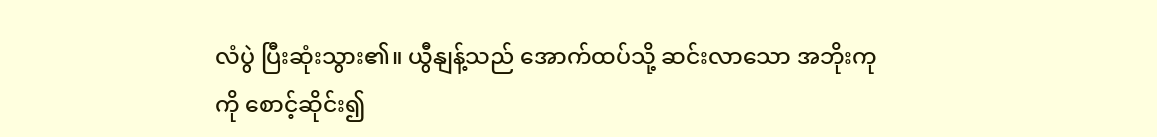လံပွဲ ပြီးဆုံးသွား၏။ ယွီနျန့်သည် အောက်ထပ်သို့ ဆင်းလာသော အဘိုးကုကို စောင့်ဆိုင်း၍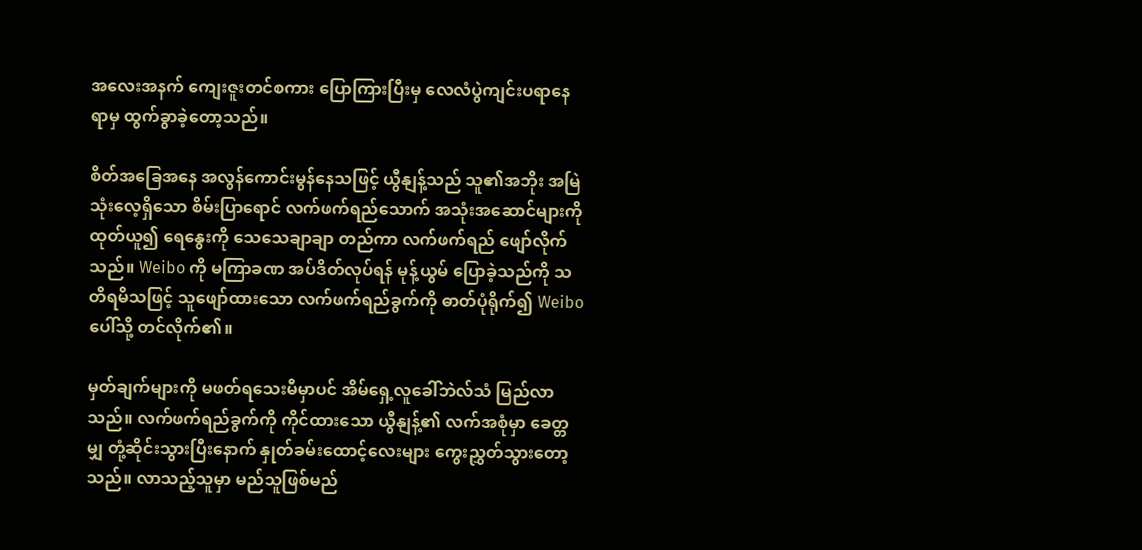အလေးအနက် ကျေးဇူးတင်စကား ပြောကြားပြီးမှ လေလံပွဲကျင်းပရာနေရာမှ ထွက်ခွာခဲ့တော့သည်။

စိတ်အခြေအနေ အလွန်ကောင်းမွန်နေသဖြင့် ယွီနျန့်သည် သူ၏အဘိုး အမြဲသုံးလေ့ရှိသော စိမ်းပြာရောင် လက်ဖက်ရည်သောက် အသုံးအဆောင်များကို ထုတ်ယူ၍ ရေနွေးကို သေသေချာချာ တည်ကာ လက်ဖက်ရည် ဖျော်လိုက်သည်။ Weibo ကို မကြာခဏ အပ်ဒိတ်လုပ်ရန် မုန့်ယွမ် ပြောခဲ့သည်ကို သတိရမိသဖြင့် သူဖျော်ထားသော လက်ဖက်ရည်ခွက်ကို ဓာတ်ပုံရိုက်၍ Weibo ပေါ်သို့ တင်လိုက်၏။

မှတ်ချက်များကို မဖတ်ရသေးမီမှာပင် အိမ်ရှေ့လူခေါ်ဘဲလ်သံ မြည်လာသည်။ လက်ဖက်ရည်ခွက်ကို ကိုင်ထားသော ယွီနျန့်၏ လက်အစုံမှာ ခေတ္တမျှ တုံ့ဆိုင်းသွားပြီးနောက် နှုတ်ခမ်းထောင့်လေးများ ကွေးညွှတ်သွားတော့သည်။ လာသည့်သူမှာ မည်သူဖြစ်မည်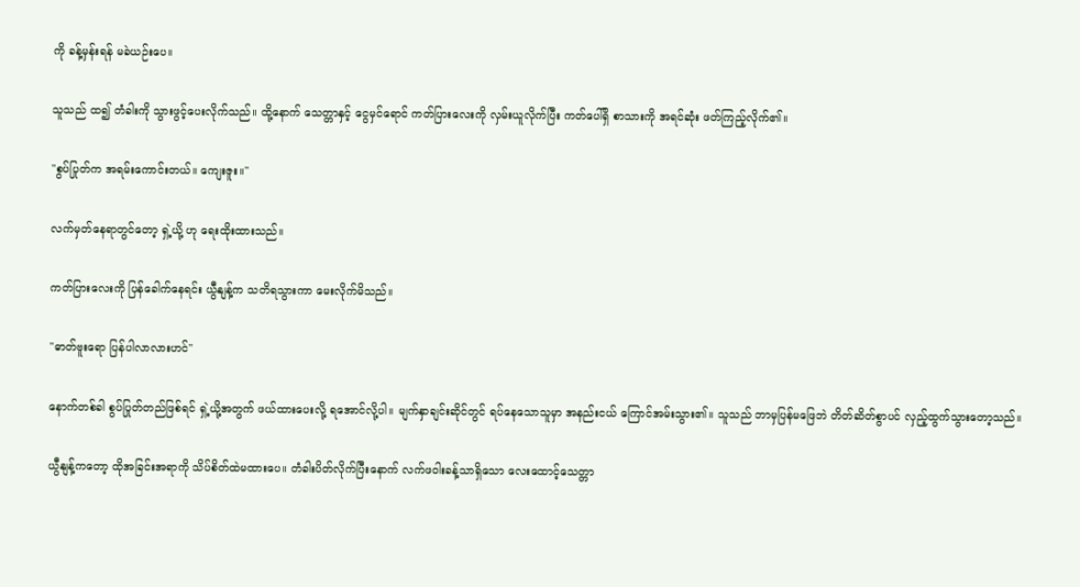ကို ခန့်မှန်းရန် မခဲယဉ်းပေ။

သူသည် ထ၍ တံခါးကို သွားဖွင့်ပေးလိုက်သည်။ ထို့နောက် သေတ္တာနှင့် ငွေမှင်ရောင် ကတ်ပြားလေးကို လှမ်းယူလိုက်ပြီး ကတ်ပေါ်ရှိ စာသားကို အရင်ဆုံး ဖတ်ကြည့်လိုက်၏။

"စွပ်ပြုတ်က အရမ်းကောင်းတယ်။ ကျေးဇူး။"

လက်မှတ်နေရာတွင်တော့ ရှဲ့ယို့ ဟု ရေးထိုးထားသည်။

ကတ်ပြားလေးကို ပြန်ခေါက်နေရင်း ယွီနျန့်က သတိရသွားကာ မေးလိုက်မိသည်။

"ဓာတ်ဗူးရော ပြန်ပါလာလားဟင်"

နောက်တစ်ခါ စွပ်ပြုတ်တည်ဖြစ်ရင် ရှဲ့ယို့အတွက် ဖယ်ထားပေးလို့ ရအောင်လို့ပါ။ မျက်နှာချင်းဆိုင်တွင် ရပ်နေသောသူမှာ အနည်းငယ် ကြောင်အမ်းသွား၏။ သူသည် ဘာမှပြန်မဖြေဘဲ တိတ်ဆိတ်စွာပင် လှည့်ထွက်သွားတော့သည်။

ယွီနျန့်ကတော့ ထိုအခြင်းအရာကို သိပ်စိတ်ထဲမထားပေ။ တံခါးပိတ်လိုက်ပြီးနောက် လက်ဖဝါးခန့်သာရှိသော လေးထောင့်သေတ္တာ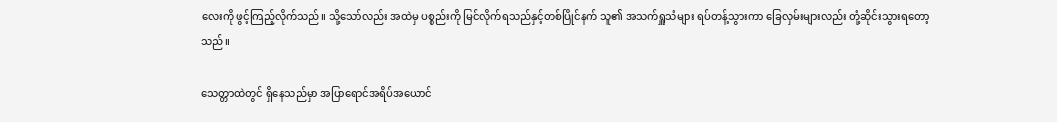လေးကို ဖွင့်ကြည့်လိုက်သည်။ သို့သော်လည်း အထဲမှ ပစ္စည်းကို မြင်လိုက်ရသည်နှင့်တစ်ပြိုင်နက် သူ၏ အသက်ရှူသံများ ရပ်တန့်သွားကာ ခြေလှမ်းများလည်း တုံ့ဆိုင်းသွားရတော့သည်။

သေတ္တာထဲတွင် ရှိနေသည်မှာ အပြာရောင်အရိပ်အယောင်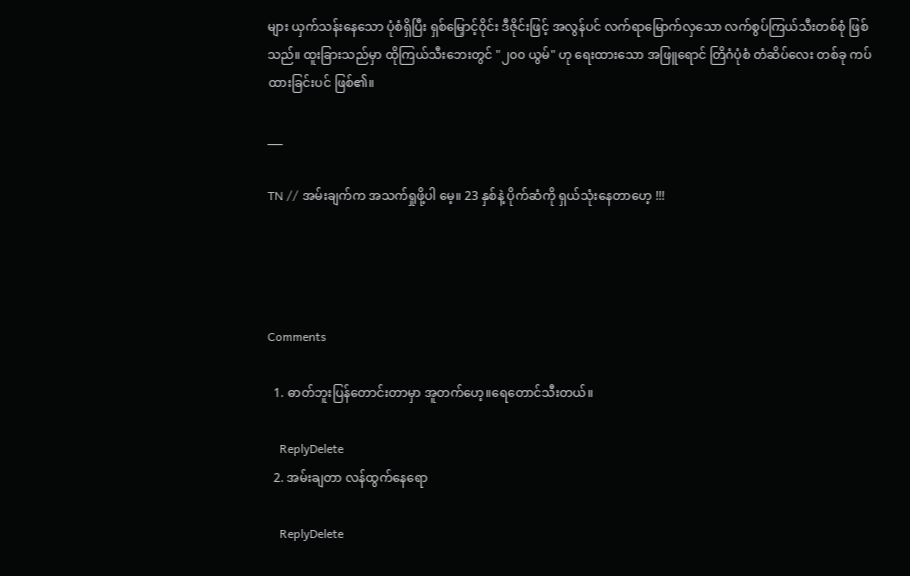များ ယှက်သန်းနေသော ပုံစံရှိပြီး ရှစ်မြှောင့်ဝိုင်း ဒီဇိုင်းဖြင့် အလွန်ပင် လက်ရာမြောက်လှသော လက်စွပ်ကြယ်သီးတစ်စုံ ဖြစ်သည်။ ထူးခြားသည်မှာ ထိုကြယ်သီးဘေးတွင် "၂၀၀ ယွမ်" ဟု ရေးထားသော အဖြူရောင် တြိဂံပုံစံ တံဆိပ်လေး တစ်ခု ကပ်ထားခြင်းပင် ဖြစ်၏။

___

TN // အမ်းချက်က အသက်ရှုဖို့ပါ မေ့။ 23 နှစ်နဲ့ ပိုက်ဆံကို ရှယ်သုံးနေတာဟေ့ !!!




Comments

  1. ဓာတ်ဘူးပြန်တောင်းတာမှာ အူတက်ဟေ့။ရေတောင်သီးတယ်။

    ReplyDelete
  2. အမ်းချတာ လန်ထွက်နေရော

    ReplyDelete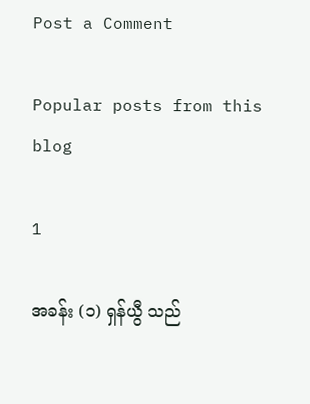Post a Comment

Popular posts from this blog

1

အခန်း (၁) ရှန်ယွီ သည်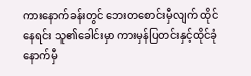ကားနောက်ခန်းတွင် ဘေးတစောင်းမှီလျက် ထိုင်နေရင်း သူ၏ခေါင်းမှာ ကားမှန်ပြတင်းနှင့်ထိုင်ခုံနောက်မှီ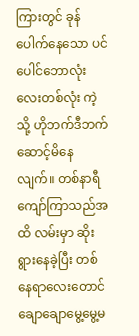ကြားတွင် ခုန်ပေါက်နေသော ပင်ပေါင်ဘောလုံးလေးတစ်လုံး ကဲ့သို့ ဟိုဘက်ဒီဘက် ဆောင့်မိနေလျက်။ တစ်နာရီကျော်ကြာသည်အထိ လမ်းမှာ ဆိုးရွားနေခဲ့ပြီး တစ်နေရာလေးတောင် ချောချောမွေ့မွေ့မ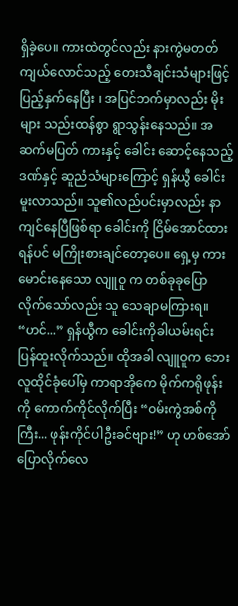ရှိခဲ့ပေ။ ကားထဲတွင်လည်း နားကွဲမတတ် ကျယ်လောင်သည့် တေးသီချင်းသံများဖြင့် ပြည့်နှက်နေပြီး ၊ အပြင်ဘက်မှာလည်း မိုးများ သည်းထန်စွာ ရွာသွန်းနေသည်။ အဆက်မပြတ် ကားနှင့် ခေါင်း ဆောင့်နေသည့်ဒဏ်နှင့် ဆူညံသံများကြောင့် ရှန်ယွီ ခေါင်းမူးလာသည်။ သူ၏လည်ပင်းမှာလည်း နာကျင်နေပြီဖြစ်ရာ ခေါင်းကို ငြိမ်အောင်ထားရန်ပင် မကြိုးစားချင်တော့ပေ။ ရှေ့မှ ကားမောင်းနေသော လျူဝူ က တစ်ခုခုပြောလိုက်သော်လည်း သူ သေချာမကြားရ။ “ဟင်...” ရှန်ယွီက ခေါင်းကိုခါယမ်းရင်း ပြန်ထူးလိုက်သည်။ ထိုအခါ လျူဝူက ဘေးလူထိုင်ခုံပေါ်မှ ကာရာအိုကေ မိုက်ကရိုဖုန်းကို ကောက်ကိုင်လိုက်ပြီး “ဝမ်းကွဲအစ်ကိုကြီး... ဖုန်းကိုင်ပါဦးခင်ဗျား!” ဟု ဟစ်အော်ပြောလိုက်လေ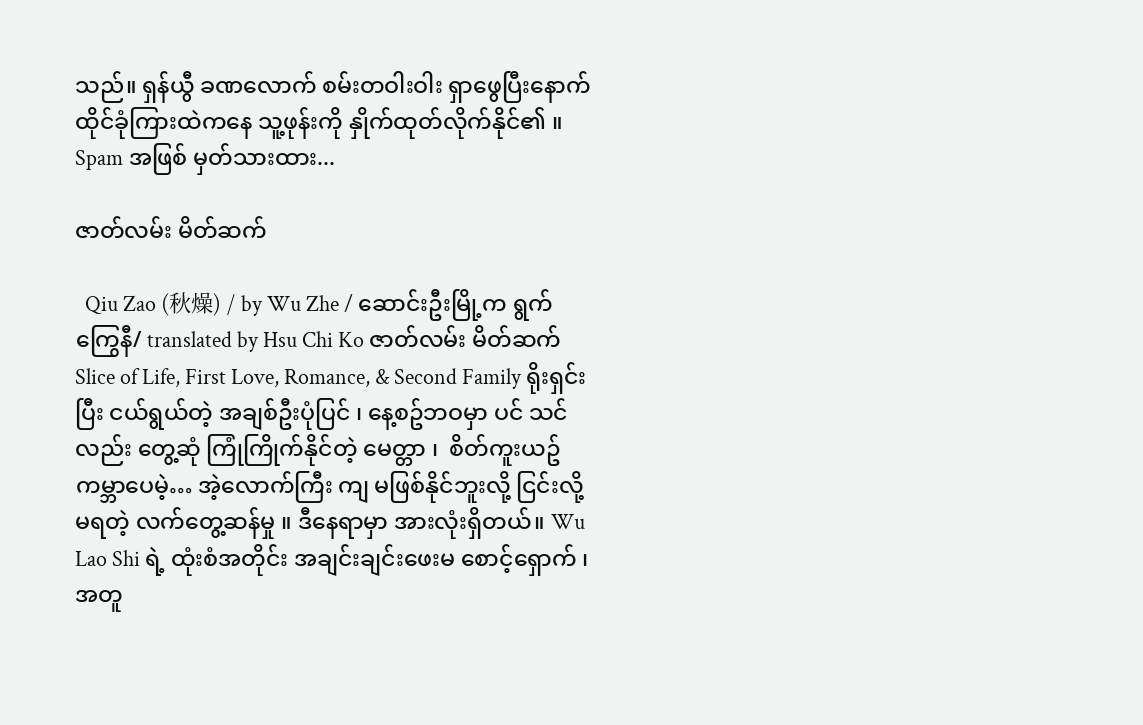သည်။ ရှန်ယွီ ခဏလောက် စမ်းတဝါးဝါး ရှာဖွေပြီးနောက် ထိုင်ခုံကြားထဲကနေ သူ့ဖုန်းကို နှိုက်ထုတ်လိုက်နိုင်၏ ။ Spam အဖြစ် မှတ်သားထား...

ဇာတ်လမ်း မိတ်ဆက်

  Qiu Zao (秋燥) / by Wu Zhe / ဆောင်းဦးမြို့က ရွက်ကြွေနီ/ translated by Hsu Chi Ko ဇာတ်လမ်း မိတ်ဆက်  Slice of Life, First Love, Romance, & Second Family ရိုးရှင်းပြီး ငယ်ရွယ်တဲ့ အချစ်ဦးပုံပြင် ၊ နေ့စဥ်ဘဝမှာ ပင် သင်လည်း တွေ့ဆုံ ကြုံကြိုက်နိုင်တဲ့ မေတ္တာ ၊  စိတ်ကူးယဥ် ကမ္ဘာပေမဲ့… အဲ့လောက်ကြီး ကျ မဖြစ်နိုင်ဘူးလို့ ငြင်းလို့မရတဲ့ လက်တွေ့ဆန်မှု ။ ဒီနေရာမှာ အားလုံးရှိတယ်။ Wu Lao Shi ရဲ့ ထုံးစံအတိုင်း အချင်းချင်းဖေးမ စောင့်‌ရှောက် ၊ အတူ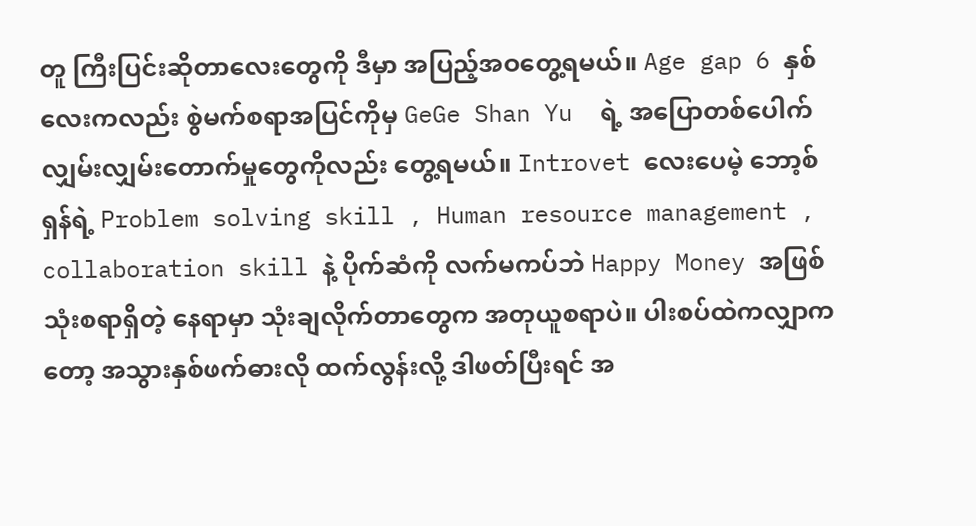တူ ကြီးပြင်းဆိုတာလေးတွေကို ဒီမှာ အပြည့်အဝတွေ့ရမယ်။ Age gap 6 နှစ်လေးကလည်း စွဲမက်စရာအပြင်ကိုမှ GeGe Shan Yu  ရဲ့ အပြောတစ်ပေါက် လျှမ်းလျှမ်းတောက်မှုတွေကိုလည်း တွေ့ရမယ်။ Introvet လေးပေမဲ့ ဘော့စ်ရှန်ရဲ့ Problem solving skill , Human resource management , collaboration skill နဲ့ ပိုက်ဆံကို လက်မကပ်ဘဲ Happy Money အဖြစ် သုံးစရာရှိတဲ့ နေရာမှာ သုံးချလိုက်တာတွေက အတုယူစရာပဲ။ ပါးစပ်ထဲကလျှာကတော့ အသွားနှစ်ဖက်ဓားလို ထက်လွန်းလို့ ဒါဖတ်ပြီးရင် အ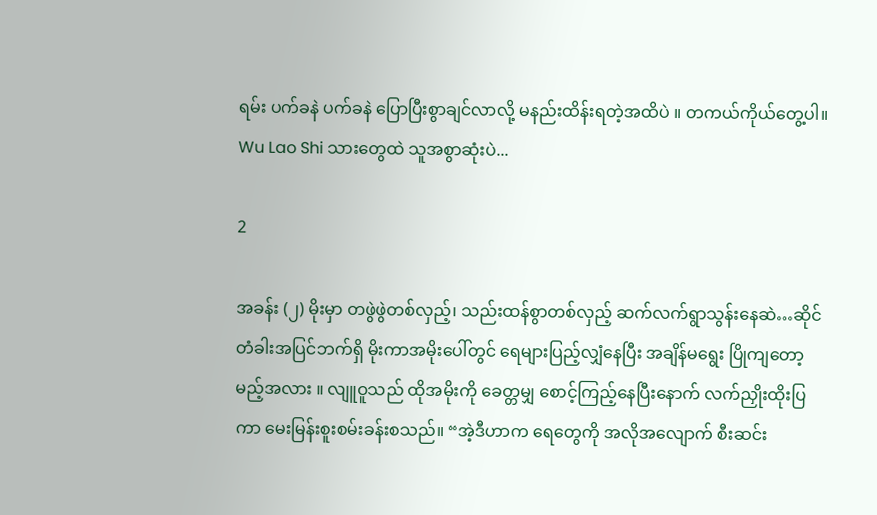ရမ်း ပက်ခနဲ ပက်ခနဲ ပြောပြီးစွာချင်လာလို့ မနည်းထိန်းရတဲ့အထိပဲ ။ တကယ်ကိုယ်တွေ့ပါ။ Wu Lao Shi သားတွေထဲ သူအစွာဆုံးပဲ...

2

အခန်း (၂) မိုးမှာ တဖွဲဖွဲတစ်လှည့်၊ သည်းထန်စွာတစ်လှည့် ဆက်လက်ရွာသွန်းနေဆဲ…ဆိုင်တံခါးအပြင်ဘက်ရှိ မိုးကာအမိုးပေါ်တွင် ရေများပြည့်လျှံနေပြီး အချိန်မရွေး ပြိုကျတော့မည့်အလား ။ လျူဝူသည် ထိုအမိုးကို ခေတ္တမျှ စောင့်ကြည့်နေပြီးနောက် လက်ညှိုးထိုးပြကာ မေးမြန်းစူးစမ်းခန်းစသည်။ “အဲ့ဒီဟာက ရေတွေကို အလိုအလျောက် စီးဆင်း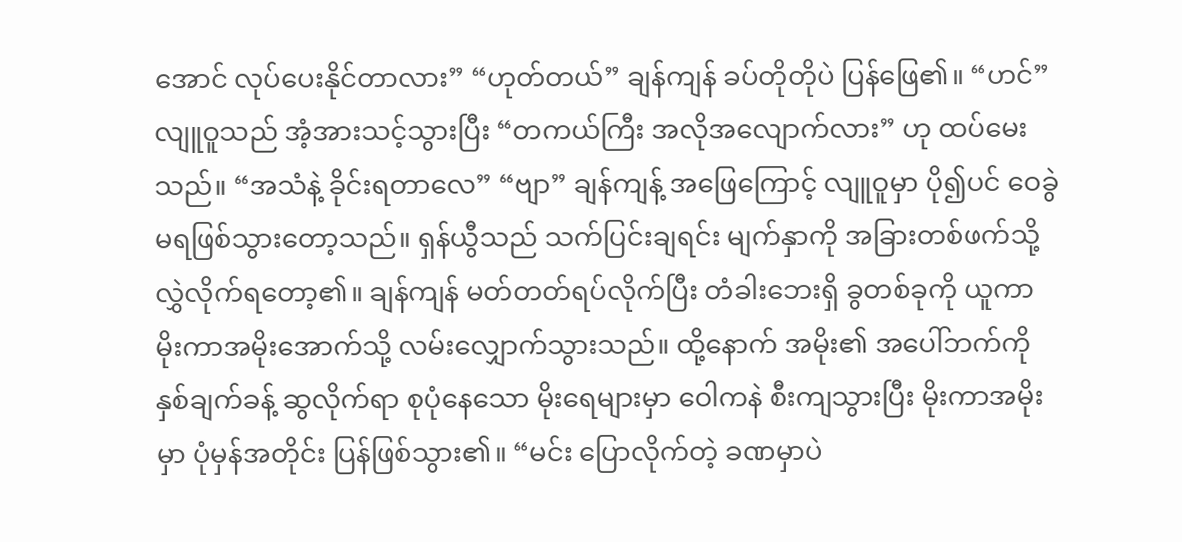အောင် လုပ်ပေးနိုင်တာလား” “ဟုတ်တယ်” ချန်ကျန် ခပ်တိုတိုပဲ ပြန်ဖြေ၏။ “ဟင်” လျူဝူသည် အံ့အားသင့်သွားပြီး “တကယ်ကြီး အလိုအလျောက်လား” ဟု ထပ်မေးသည်။ “အသံနဲ့ ခိုင်းရတာလေ” “ဗျာ” ချန်ကျန့် အဖြေကြောင့် လျူဝူမှာ ပို၍ပင် ဝေခွဲမရဖြစ်သွားတော့သည်။ ရှန်ယွီသည် သက်ပြင်းချရင်း မျက်နှာကို အခြားတစ်ဖက်သို့ လွှဲလိုက်ရ‌တော့၏။ ချန်ကျန် မတ်တတ်ရပ်လိုက်ပြီး တံခါးဘေးရှိ ခွတစ်ခုကို ယူကာ မိုးကာအမိုးအောက်သို့ လမ်းလျှောက်သွားသည်။ ထို့နောက် အမိုး၏ အပေါ်ဘက်ကို နှစ်ချက်ခန့် ဆွလိုက်ရာ စုပုံနေသော မိုးရေများမှာ ဝေါကနဲ စီးကျသွားပြီး မိုးကာအမိုးမှာ ပုံမှန်အတိုင်း ပြန်ဖြစ်သွား၏။ “မင်း ပြောလိုက်တဲ့ ခဏမှာပဲ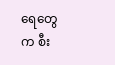ရေတွေက စီး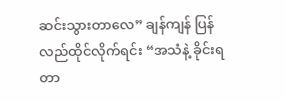ဆင်းသွားတာလေ” ချန်ကျန် ပြန်လည်ထိုင်လိုက်ရင်း “အသံနဲ့ ခိုင်းရတာ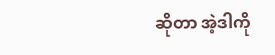ဆိုတာ အဲ့ဒါကို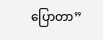ပြောတာ”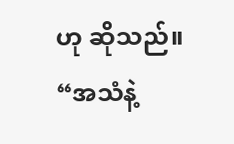ဟု ဆိုသည်။ “အသံနဲ့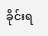ခိုင်းရ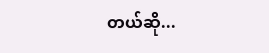တယ်ဆို...